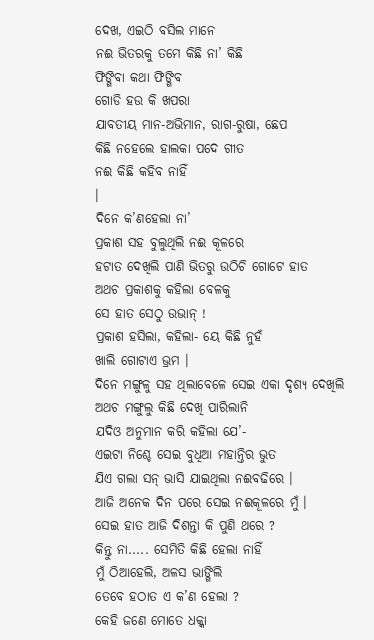ଦେଖ, ଏଇଠି ବସିଲ ମାନେ
ନଈ ଭିତରକୁ ତମେ କିଛି ନା’ କିଛି
ଫିଙ୍ଗିବା କଥା ଫିଙ୍ଗିବ
ଗୋଡି ହଉ କି ଖପରା
ଯାବତୀୟ ମାନ-ଅଭିମାନ, ରାଗ-ରୁଷା, ଛେପ
କିଛି ନହେଲେ ହାଲକା ପଦେ ଗୀତ
ନଈ କିଛି କହିବ ନାହିଁ
।
ଦିନେ କ’ଣହେଲା ନା’
ପ୍ରକାଶ ସହ ବୁଲୁଥିଲି ନଈ କୂଳରେ
ହଟାତ ଦେଖିଲି ପାଣି ଭିତରୁ ଉଠିଚି ଗୋଟେ ହାତ
ଅଥଚ ପ୍ରକାଶକୁ କହିଲା ବେଳକୁ
ସେ ହାତ ସେଠୁ ଉଭାନ୍ !
ପ୍ରକାଶ ହସିଲା, କହିଲା- ୟେ କିଛି ନୁହଁ
ଖାଲି ଗୋଟାଏ ଭ୍ରମ ।
ଦିନେ ମଙ୍ଗୁଳୁ ସହ ଥିଲାବେଳେ ସେଇ ଏକା ଦୃଶ୍ୟ ଦେଖିଲି
ଅଥଚ ମଙ୍ଗୁଲୁ କିଛି ଦେଖି ପାରିଲାନି
ଯଦିଓ ଅନୁମାନ କରି କହିଲା ଯେ’-
ଏଇଟା ନିଶ୍ଚେ ସେଇ ବୁଧିଆ ମହାନ୍ତିର ଭୁତ
ଯିଏ ଗଲା ସନ୍ ଭାସି ଯାଇଥିଲା ନଈବଢିରେ ।
ଆଜି ଅନେକ ଦିନ ପରେ ସେଇ ନଈକୂଳରେ ମୁଁ ।
ସେଇ ହାତ ଆଜି ଦିଶନ୍ତା କି ପୁଣି ଥରେ ?
କିନ୍ତୁ ନା..... ସେମିତି କିଛି ହେଲା ନାହିଁ
ମୁଁ ଠିଆହେଲି, ଅଳସ ଭାଙ୍ଗିଲି
ତେବେ ହଠାତ ଏ କ’ଣ ହେଲା ?
କେହି ଜଣେ ମୋତେ ଧକ୍କା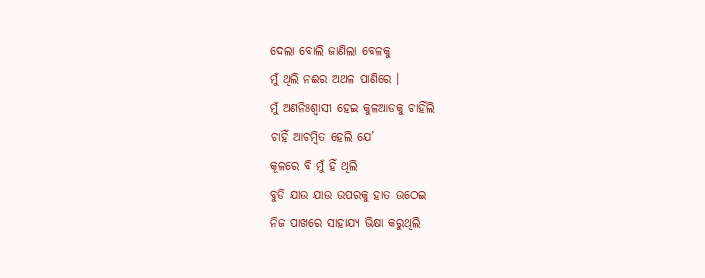ଦେଲା ବୋଲି ଜାଣିଲା ବେଳକୁ
ମୁଁ ଥିଲି ନଈର ଅଥଳ ପାଣିରେ ।
ମୁଁ ଅଣନିଃଶ୍ଵାସୀ ହେଇ କୁଳଆଡକୁ ଚାହିଁଲି
ଚାହିଁ ଆଚମ୍ବିତ ହେଲି ଯେ’
କୂଳରେ ବି ମୁଁ ହିଁ ଥିଲି
ବୁଡି ଯାଉ ଯାଉ ଉପରକୁ ହାତ ଉଠେଇ
ନିଜ ପାଖରେ ସାହାଯ୍ୟ ଭିକ୍ଷା କରୁଥିଲି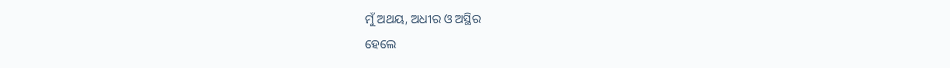ମୁଁ ଅଥୟ, ଅଧୀର ଓ ଅସ୍ଥିର
ହେଲେ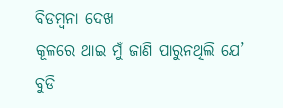ବିଡମ୍ବନା ଦେଖ
କୂଳରେ ଥାଇ ମୁଁ ଜାଣି ପାରୁନଥିଲି ଯେ’
ବୁଡି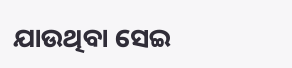ଯାଉଥିବା ସେଇ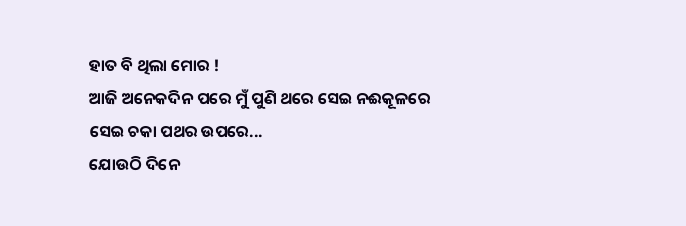ହାତ ବି ଥିଲା ମୋର !
ଆଜି ଅନେକଦିନ ପରେ ମୁଁ ପୁଣି ଥରେ ସେଇ ନଈକୂଳରେ
ସେଇ ଚକା ପଥର ଉପରେ...
ଯୋଉଠି ଦିନେ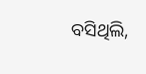ବସିଥିଲି,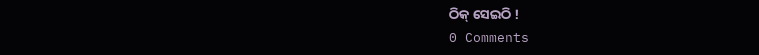ଠିକ୍ ସେଇଠି !
0 Comments